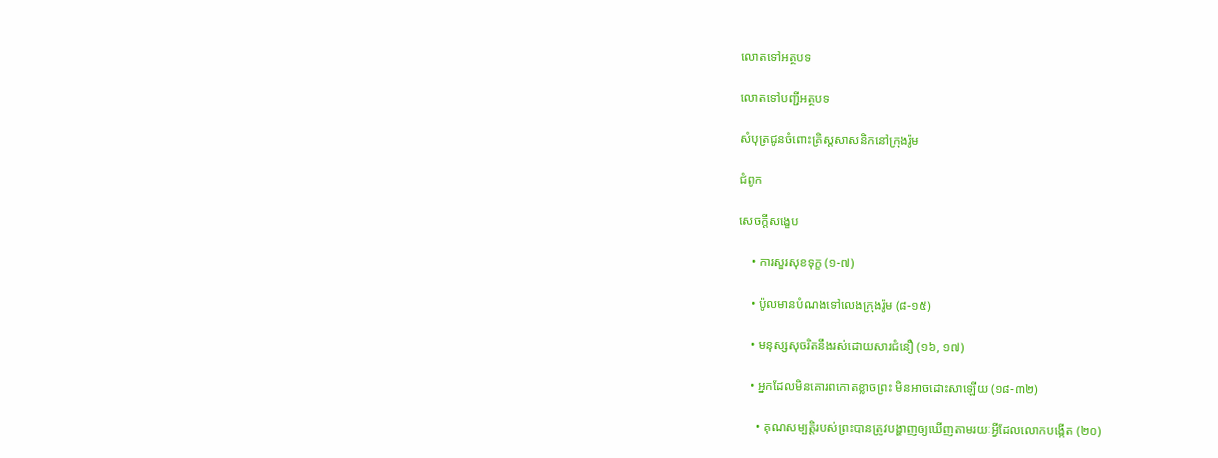លោតទៅអត្ថបទ

លោតទៅបញ្ជីអត្ថបទ

សំបុត្រជូនចំពោះគ្រិស្តសាសនិកនៅក្រុងរ៉ូម

ជំពូក

សេចក្ដីសង្ខេប

    • ការសួរសុខទុក្ខ (១-៧)

    • ប៉ូលមានបំណងទៅលេងក្រុងរ៉ូម (៨-១៥)

    • មនុស្សសុចរិតនឹងរស់ដោយសារជំនឿ (១៦, ១៧)

    • អ្នកដែលមិនគោរពកោតខ្លាចព្រះ មិនអាចដោះសាឡើយ (១៨-៣២)

      • គុណសម្បត្តិរបស់ព្រះបានត្រូវបង្ហាញឲ្យឃើញតាមរយៈអ្វីដែលលោកបង្កើត (២០)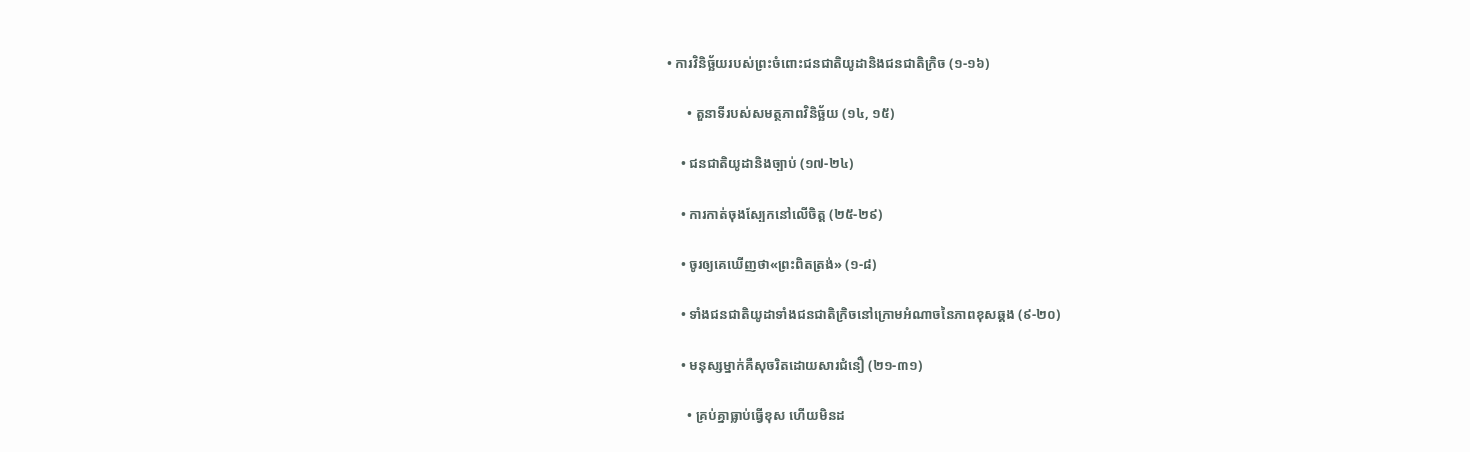• ការវិនិច្ឆ័យរបស់ព្រះចំពោះជនជាតិយូដានិងជនជាតិក្រិច (១-១៦)

      • តួនាទីរបស់សមត្ថភាពវិនិច្ឆ័យ (១៤, ១៥)

    • ជនជាតិយូដានិងច្បាប់ (១៧-២៤)

    • ការកាត់ចុងស្បែកនៅលើចិត្ត (២៥-២៩)

    • ចូរឲ្យគេឃើញថា«ព្រះពិតត្រង់» (១-៨)

    • ទាំងជនជាតិយូដាទាំងជនជាតិក្រិចនៅក្រោមអំណាចនៃភាពខុសឆ្គង (៩-២០)

    • មនុស្សម្នាក់គឺសុចរិតដោយសារជំនឿ (២១-៣១)

      • គ្រប់គ្នាធ្លាប់ធ្វើខុស ហើយមិនដ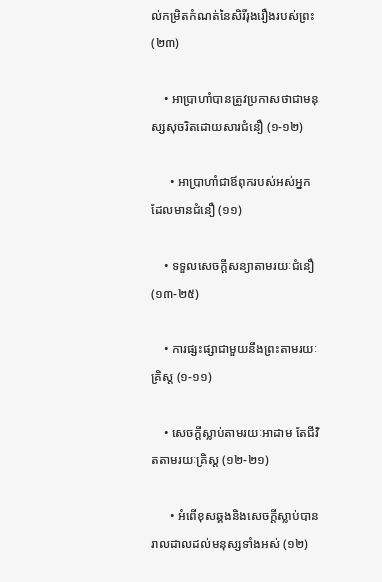ល់កម្រិតកំណត់នៃសិរីរុងរឿងរបស់ព្រះ (២៣)

    • អាប្រាហាំបានត្រូវប្រកាសថាជាមនុស្សសុចរិតដោយសារជំនឿ (១-១២)

      • អាប្រាហាំជាឪពុករបស់អស់អ្នកដែលមានជំនឿ (១១)

    • ទទួលសេចក្ដីសន្យាតាមរយៈជំនឿ (១៣-២៥)

    • ការផ្សះផ្សាជាមួយនឹងព្រះតាមរយៈគ្រិស្ត (១-១១)

    • សេចក្ដីស្លាប់តាមរយៈអាដាម តែជីវិតតាមរយៈគ្រិស្ត (១២-២១)

      • អំពើខុសឆ្គងនិងសេចក្ដីស្លាប់បានរាលដាលដល់មនុស្សទាំងអស់ (១២)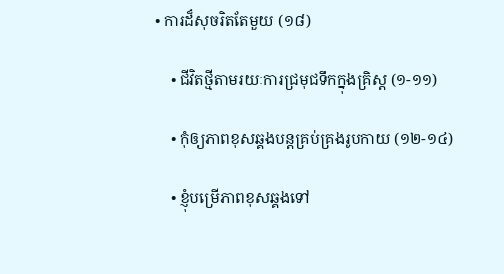• ការដ៏សុចរិតតែមួយ (១៨)

    • ជីវិតថ្មីតាមរយៈការជ្រមុជទឹកក្នុងគ្រិស្ត (១-១១)

    • កុំឲ្យភាពខុសឆ្គងបន្តគ្រប់គ្រងរូបកាយ (១២-១៤)

    • ខ្ញុំបម្រើភាពខុសឆ្គងទៅ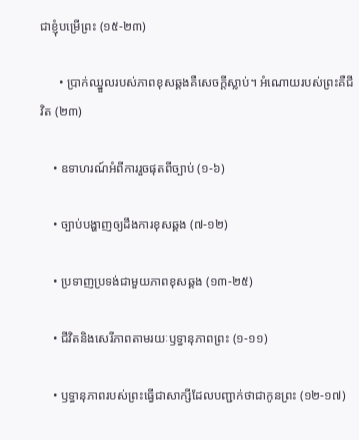ជាខ្ញុំបម្រើព្រះ (១៥-២៣)

      • ប្រាក់ឈ្នួលរបស់ភាពខុសឆ្គងគឺសេចក្ដីស្លាប់។ អំណោយរបស់ព្រះគឺជីវិត (២៣)

    • ឧទាហរណ៍អំពីការរួចផុតពីច្បាប់ (១-៦)

    • ច្បាប់បង្ហាញឲ្យដឹងការខុសឆ្គង (៧-១២)

    • ប្រទាញប្រទង់ជាមួយភាពខុសឆ្គង (១៣-២៥)

    • ជីវិតនិងសេរីភាពតាមរយៈឫទ្ធានុភាពព្រះ (១-១១)

    • ឫទ្ធានុភាពរបស់ព្រះធ្វើជាសាក្សីដែលបញ្ជាក់ថាជាកូនព្រះ (១២-១៧)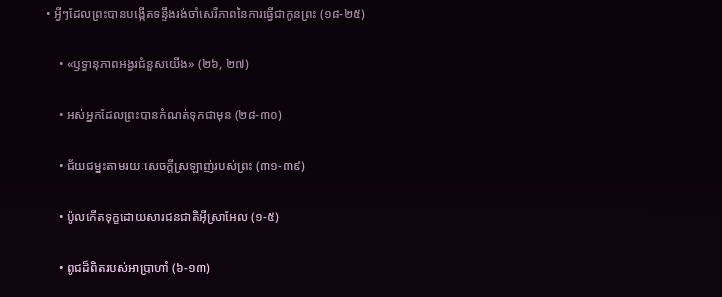• អ្វីៗដែលព្រះបានបង្កើតទន្ទឹងរង់ចាំសេរីភាពនៃការធ្វើជាកូនព្រះ (១៨-២៥)

    • «ឫទ្ធានុភាពអង្វរជំនួសយើង» (២៦, ២៧)

    • អស់អ្នកដែលព្រះបានកំណត់ទុកជាមុន (២៨-៣០)

    • ជ័យជម្នះតាមរយៈសេចក្ដីស្រឡាញ់របស់ព្រះ (៣១-៣៩)

    • ប៉ូលកើតទុក្ខដោយសារជនជាតិអ៊ីស្រាអែល (១-៥)

    • ពូជដ៏ពិតរបស់អាប្រាហាំ (៦-១៣)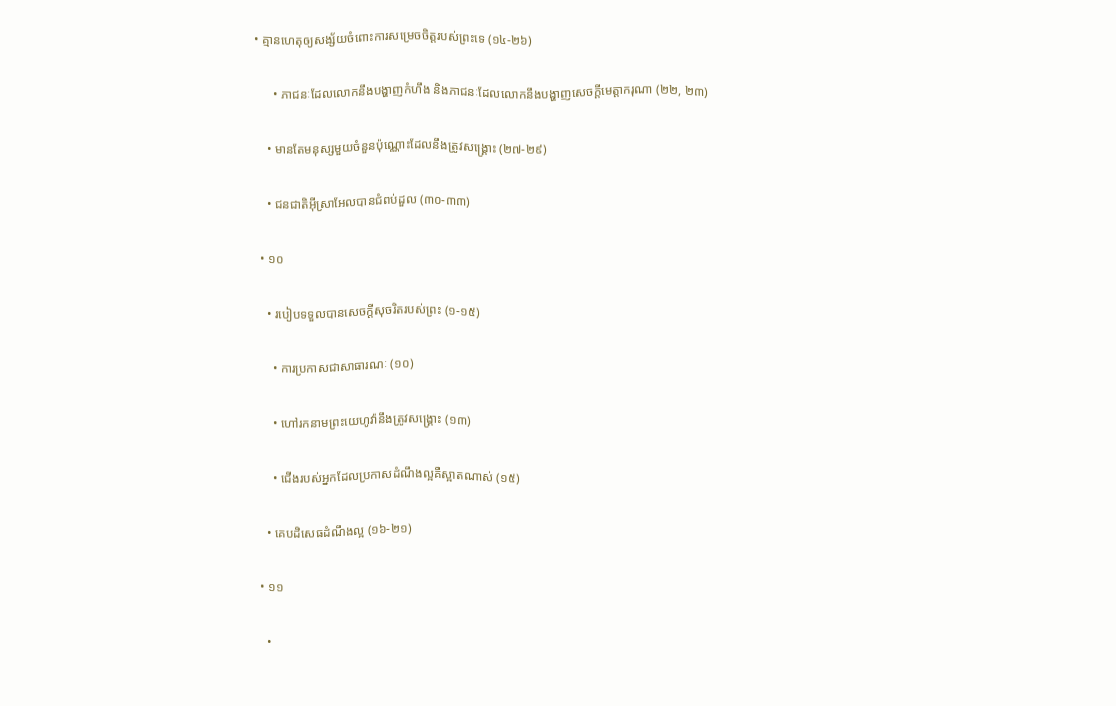• គ្មានហេតុឲ្យសង្ស័យចំពោះការសម្រេចចិត្តរបស់ព្រះទេ (១៤-២៦)

      • ភាជនៈដែលលោកនឹងបង្ហាញកំហឹង និងភាជនៈដែលលោកនឹងបង្ហាញសេចក្ដីមេត្តាករុណា (២២, ២៣)

    • មានតែមនុស្សមួយចំនួនប៉ុណ្ណោះដែលនឹងត្រូវសង្គ្រោះ (២៧-២៩)

    • ជនជាតិអ៊ីស្រាអែលបានជំពប់ដួល (៣០-៣៣)

  • ១០

    • របៀបទទួលបានសេចក្ដីសុចរិតរបស់ព្រះ (១-១៥)

      • ការប្រកាសជាសាធារណៈ (១០)

      • ហៅរកនាមព្រះយេហូវ៉ានឹងត្រូវសង្គ្រោះ (១៣)

      • ជើងរបស់អ្នកដែលប្រកាសដំណឹងល្អគឺស្អាតណាស់ (១៥)

    • គេបដិសេធដំណឹងល្អ (១៦-២១)

  • ១១

    •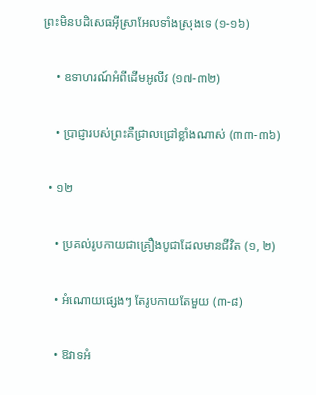ព្រះមិនបដិសេធអ៊ីស្រាអែលទាំងស្រុងទេ (១-១៦)

    • ឧទាហរណ៍អំពីដើមអូលីវ (១៧-៣២)

    • ប្រាជ្ញារបស់ព្រះគឺជ្រាលជ្រៅខ្លាំងណាស់ (៣៣-៣៦)

  • ១២

    • ប្រគល់រូបកាយជាគ្រឿងបូជាដែលមានជីវិត (១, ២)

    • អំណោយផ្សេងៗ តែរូបកាយតែមួយ (៣-៨)

    • ឱវាទអំ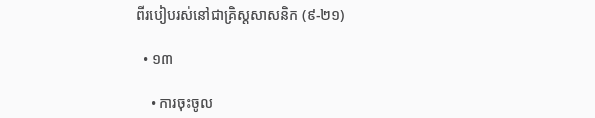ពីរបៀបរស់នៅជាគ្រិស្តសាសនិក (៩-២១)

  • ១៣

    • ការចុះចូល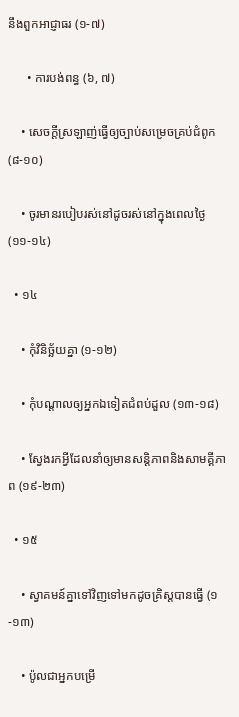នឹងពួកអាជ្ញាធរ (១-៧)

      • ការបង់ពន្ធ (៦, ៧)

    • សេចក្ដីស្រឡាញ់ធ្វើឲ្យច្បាប់សម្រេចគ្រប់ជំពូក (៨-១០)

    • ចូរមានរបៀបរស់នៅដូចរស់នៅក្នុងពេលថ្ងៃ (១១-១៤)

  • ១៤

    • កុំវិនិច្ឆ័យគ្នា (១-១២)

    • កុំបណ្ដាលឲ្យអ្នកឯទៀតជំពប់ដួល (១៣-១៨)

    • ស្វែងរកអ្វីដែលនាំឲ្យមានសន្តិភាពនិងសាមគ្គីភាព (១៩-២៣)

  • ១៥

    • ស្វាគមន៍គ្នាទៅវិញទៅមកដូចគ្រិស្តបានធ្វើ (១-១៣)

    • ប៉ូលជាអ្នកបម្រើ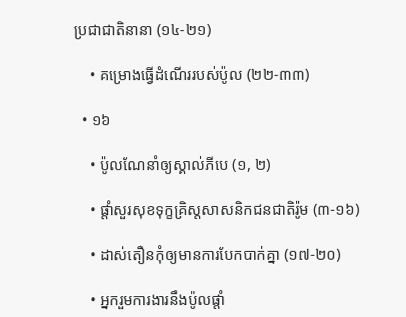ប្រជាជាតិនានា (១៤-២១)

    • គម្រោងធ្វើដំណើររបស់ប៉ូល (២២-៣៣)

  • ១៦

    • ប៉ូលណែនាំឲ្យស្គាល់ភីបេ (១, ២)

    • ផ្ដាំសួរសុខទុក្ខគ្រិស្តសាសនិកជនជាតិរ៉ូម (៣-១៦)

    • ដាស់តឿនកុំឲ្យមានការបែកបាក់គ្នា (១៧-២០)

    • អ្នករួមការងារនឹងប៉ូលផ្ដាំ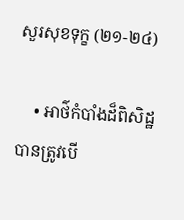សួរសុខទុក្ខ (២១-២៤)

    • អាថ៌កំបាំងដ៏ពិសិដ្ឋបានត្រូវបើ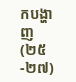កបង្ហាញ (២៥-២៧)